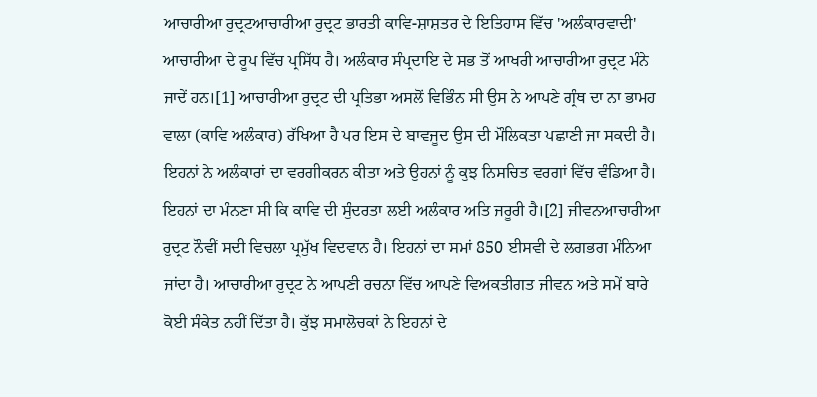ਆਚਾਰੀਆ ਰੁਦ੍ਰਟਆਚਾਰੀਆ ਰੁਦ੍ਰਟ ਭਾਰਤੀ ਕਾਵਿ-ਸ਼ਾਸ਼ਤਰ ਦੇ ਇਤਿਹਾਸ ਵਿੱਚ 'ਅਲੰਕਾਰਵਾਦੀ' ਆਚਾਰੀਆ ਦੇ ਰੂਪ ਵਿੱਚ ਪ੍ਰਸਿੱਧ ਹੈ। ਅਲੰਕਾਰ ਸੰਪ੍ਰਦਾਇ ਦੇ ਸਭ ਤੋਂ ਆਖਰੀ ਆਚਾਰੀਆ ਰੁਦ੍ਰਟ ਮੰਨੇ ਜਾਦੇਂ ਹਨ।[1] ਆਚਾਰੀਆ ਰੁਦ੍ਰਟ ਦੀ ਪ੍ਰਤਿਭਾ ਅਸਲੋਂ ਵਿਭਿੰਨ ਸੀ ਉਸ ਨੇ ਆਪਣੇ ਗ੍ਰੰਥ ਦਾ ਨਾ ਭਾਮਹ ਵਾਲਾ (ਕਾਵਿ ਅਲੰਕਾਰ) ਰੱਖਿਆ ਹੈ ਪਰ ਇਸ ਦੇ ਬਾਵਜੂਦ ਉਸ ਦੀ ਮੌਲਿਕਤਾ ਪਛਾਣੀ ਜਾ ਸਕਦੀ ਹੈ। ਇਹਨਾਂ ਨੇ ਅਲੰਕਾਰਾਂ ਦਾ ਵਰਗੀਕਰਨ ਕੀਤਾ ਅਤੇ ਉਹਨਾਂ ਨੂੰ ਕੁਝ ਨਿਸਚਿਤ ਵਰਗਾਂ ਵਿੱਚ ਵੰਡਿਆ ਹੈ। ਇਹਨਾਂ ਦਾ ਮੰਨਣਾ ਸੀ ਕਿ ਕਾਵਿ ਦੀ ਸੁੰਦਰਤਾ ਲਈ ਅਲੰਕਾਰ ਅਤਿ ਜਰੂਰੀ ਹੈ।[2] ਜੀਵਨਆਚਾਰੀਆ ਰੁਦ੍ਰਟ ਨੌਵੀਂ ਸਦੀ ਵਿਚਲਾ ਪ੍ਰਮੁੱਖ ਵਿਦਵਾਨ ਹੈ। ਇਹਨਾਂ ਦਾ ਸਮਾਂ 850 ਈਸਵੀ ਦੇ ਲਗਭਗ ਮੰਨਿਆ ਜਾਂਦਾ ਹੈ। ਆਚਾਰੀਆ ਰੁਦ੍ਰਟ ਨੇ ਆਪਣੀ ਰਚਨਾ ਵਿੱਚ ਆਪਣੇ ਵਿਅਕਤੀਗਤ ਜੀਵਨ ਅਤੇ ਸਮੇਂ ਬਾਰੇ ਕੋਈ ਸੰਕੇਤ ਨਹੀਂ ਦਿੱਤਾ ਹੈ। ਕੁੱਝ ਸਮਾਲੋਚਕਾਂ ਨੇ ਇਹਨਾਂ ਦੇ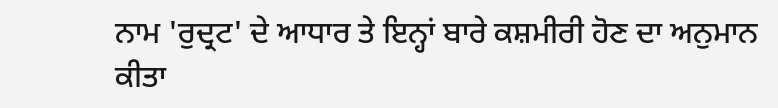ਨਾਮ 'ਰੁਦ੍ਰਟ' ਦੇ ਆਧਾਰ ਤੇ ਇਨ੍ਹਾਂ ਬਾਰੇ ਕਸ਼ਮੀਰੀ ਹੋਣ ਦਾ ਅਨੁਮਾਨ ਕੀਤਾ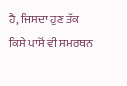ਹੈ, ਜਿਸਦਾ ਹੁਣ ਤੱਕ ਕਿਸੇ ਪਾਸੋਂ ਵੀ ਸਮਰਥਨ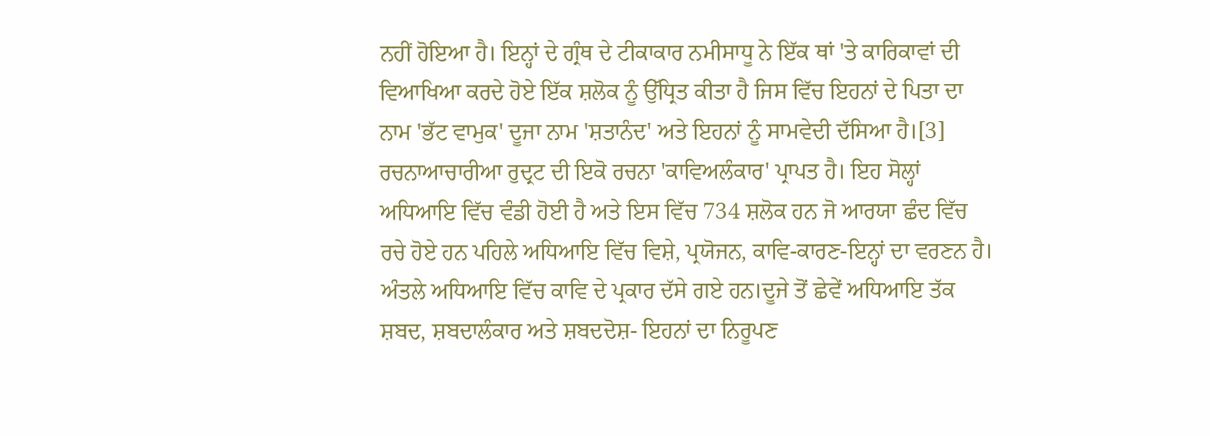ਨਹੀਂ ਹੋਇਆ ਹੈ। ਇਨ੍ਹਾਂ ਦੇ ਗ੍ਰੰਥ ਦੇ ਟੀਕਾਕਾਰ ਨਮੀਸਾਧੂ ਨੇ ਇੱਕ ਥਾਂ 'ਤੇ ਕਾਰਿਕਾਵਾਂ ਦੀ ਵਿਆਖਿਆ ਕਰਦੇ ਹੋਏ ਇੱਕ ਸ਼ਲੋਕ ਨੂੰ ਉੱਧ੍ਰਿਤ ਕੀਤਾ ਹੈ ਜਿਸ ਵਿੱਚ ਇਹਨਾਂ ਦੇ ਪਿਤਾ ਦਾ ਨਾਮ 'ਭੱਟ ਵਾਮੁਕ' ਦੂਜਾ ਨਾਮ 'ਸ਼ਤਾਨੰਦ' ਅਤੇ ਇਹਨਾਂ ਨੂੰ ਸਾਮਵੇਦੀ ਦੱਸਿਆ ਹੈ।[3] ਰਚਨਾਆਚਾਰੀਆ ਰੁਦ੍ਰਟ ਦੀ ਇਕੋ ਰਚਨਾ 'ਕਾਵਿਅਲੰਕਾਰ' ਪ੍ਰਾਪਤ ਹੈ। ਇਹ ਸੋਲ੍ਹਾਂ ਅਧਿਆਇ ਵਿੱਚ ਵੰਡੀ ਹੋਈ ਹੈ ਅਤੇ ਇਸ ਵਿੱਚ 734 ਸ਼ਲੋਕ ਹਨ ਜੋ ਆਰਯਾ ਛੰਦ ਵਿੱਚ ਰਚੇ ਹੋਏ ਹਨ ਪਹਿਲੇ ਅਧਿਆਇ ਵਿੱਚ ਵਿਸ਼ੇ, ਪ੍ਰਯੋਜਨ, ਕਾਵਿ-ਕਾਰਣ-ਇਨ੍ਹਾਂ ਦਾ ਵਰਣਨ ਹੈ। ਅੰਤਲੇ ਅਧਿਆਇ ਵਿੱਚ ਕਾਵਿ ਦੇ ਪ੍ਰਕਾਰ ਦੱਸੇ ਗਏ ਹਨ।ਦੂਜੇ ਤੋਂ ਛੇਵੇਂ ਅਧਿਆਇ ਤੱਕ ਸ਼ਬਦ, ਸ਼ਬਦਾਲੰਕਾਰ ਅਤੇ ਸ਼ਬਦਦੋਸ਼- ਇਹਨਾਂ ਦਾ ਨਿਰੂਪਣ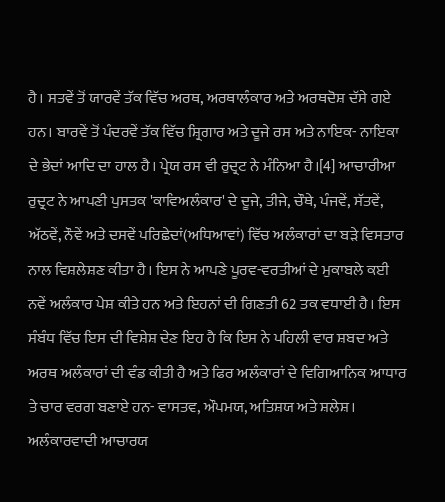ਹੈ। ਸਤਵੇਂ ਤੋਂ ਯਾਰਵੇਂ ਤੱਕ ਵਿੱਚ ਅਰਥ, ਅਰਥਾਲੰਕਾਰ ਅਤੇ ਅਰਥਦੋਸ਼ ਦੱਸੇ ਗਏ ਹਨ। ਬਾਰਵੇਂ ਤੋਂ ਪੰਦਰਵੇਂ ਤੱਕ ਵਿੱਚ ਸ਼੍ਰਿਗਾਰ ਅਤੇ ਦੂਜੇ ਰਸ ਅਤੇ ਨਾਇਕ- ਨਾਇਕਾ ਦੇ ਭੇਦਾਂ ਆਦਿ ਦਾ ਹਾਲ ਹੈ। ਪ੍ਰੇਯ ਰਸ ਵੀ ਰੁਦ੍ਰਟ ਨੇ ਮੰਨਿਆ ਹੈ।[4] ਆਚਾਰੀਆ ਰੁਦ੍ਰਟ ਨੇ ਆਪਣੀ ਪੁਸਤਕ 'ਕਾਵਿਅਲੰਕਾਰ' ਦੇ ਦੂਜੇ, ਤੀਜੇ, ਚੌਥੇ, ਪੰਜਵੇਂ, ਸੱਤਵੇਂ, ਅੱਠਵੇਂ, ਨੌਵੇਂ ਅਤੇ ਦਸਵੇਂ ਪਰਿਛੇਦਾਂ(ਅਧਿਆਵਾਂ) ਵਿੱਚ ਅਲੰਕਾਰਾਂ ਦਾ ਬੜੇ ਵਿਸਤਾਰ ਨਾਲ ਵਿਸ਼ਲੇਸ਼ਣ ਕੀਤਾ ਹੈ। ਇਸ ਨੇ ਆਪਣੇ ਪੂਰਵ-ਵਰਤੀਆਂ ਦੇ ਮੁਕਾਬਲੇ ਕਈ ਨਵੇਂ ਅਲੰਕਾਰ ਪੇਸ਼ ਕੀਤੇ ਹਨ ਅਤੇ ਇਹਨਾਂ ਦੀ ਗਿਣਤੀ 62 ਤਕ ਵਧਾਈ ਹੈ। ਇਸ ਸੰਬੰਧ ਵਿੱਚ ਇਸ ਦੀ ਵਿਸ਼ੇਸ਼ ਦੇਣ ਇਹ ਹੈ ਕਿ ਇਸ ਨੇ ਪਹਿਲੀ ਵਾਰ ਸ਼ਬਦ ਅਤੇ ਅਰਥ ਅਲੰਕਾਰਾਂ ਦੀ ਵੰਡ ਕੀਤੀ ਹੈ ਅਤੇ ਫਿਰ ਅਲੰਕਾਰਾਂ ਦੇ ਵਿਗਿਆਨਿਕ ਆਧਾਰ ਤੇ ਚਾਰ ਵਰਗ ਬਣਾਏ ਹਨ- ਵਾਸਤਵ, ਔਪਮਯ, ਅਤਿਸ਼ਯ ਅਤੇ ਸ਼ਲੇਸ਼। ਅਲੰਕਾਰਵਾਦੀ ਆਚਾਰਯ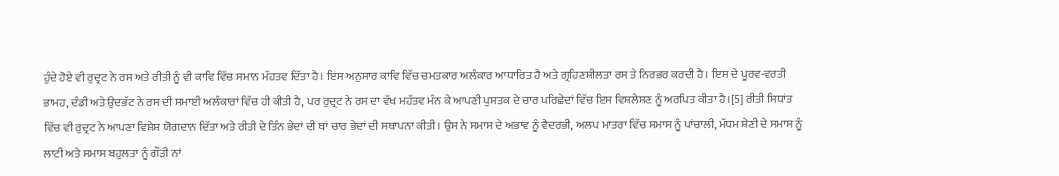ਹੁੰਦੇ ਹੋਏ ਵੀ ਰੁਦ੍ਰਟ ਨੇ ਰਸ ਅਤੇ ਰੀਤੀ ਨੂੰ ਵੀ ਕਾਵਿ ਵਿੱਚ ਸਮਾਨ ਮੱਹਤਵ ਦਿੱਤਾ ਹੈ। ਇਸ ਅਨੁਸਾਰ ਕਾਵਿ ਵਿੱਚ ਚਮਤਕਾਰ ਅਲੰਕਾਰ ਆਧਾਰਿਤ ਹੈ ਅਤੇ ਗ੍ਰਹਿਣਸ਼ੀਲਤਾ ਰਸ ਤੇ ਨਿਰਭਰ ਕਰਦੀ ਹੈ। ਇਸ ਦੇ ਪੂਰਵ-ਵਰਤੀ ਭਾਮਹ, ਦੰਡੀ ਅਤੇ ਉਦਭੱਟ ਨੇ ਰਸ ਦੀ ਸਮਾਈ ਅਲੰਕਾਰਾਂ ਵਿੱਚ ਹੀ ਕੀਤੀ ਹੈ, ਪਰ ਰੁਦ੍ਰਟ ਨੇ ਰਸ ਦਾ ਵੱਖ ਮਹੱਤਵ ਮੰਨ ਕੇ ਆਪਣੀ ਪੁਸਤਕ ਦੇ ਚਾਰ ਪਰਿਛੇਦਾਂ ਵਿੱਚ ਇਸ ਵਿਸ਼ਲੇਸ਼ਣ ਨੂੰ ਅਰਪਿਤ ਕੀਤਾ ਹੈ।[5] ਰੀਤੀ ਸਿਧਾਂਤ ਵਿੱਚ ਵੀ ਰੁਦ੍ਰਟ ਨੇ ਆਪਣਾ ਵਿਸ਼ੇਸ਼ ਯੋਗਦਾਨ ਦਿੱਤਾ ਅਤੇ ਰੀਤੀ ਦੇ ਤਿੰਨ ਭੇਦਾਂ ਦੀ ਥਾਂ ਚਾਰ ਭੇਦਾਂ ਦੀ ਸਥਾਪਨਾ ਕੀਤੀ। ਉਸ ਨੇ ਸਮਾਸ ਦੇ ਅਭਾਵ ਨੂੰ ਵੈਦਰਭੀ, ਅਲਪ ਮਾਤਰਾ ਵਿੱਚ ਸਮਾਸ ਨੂੰ ਪਾਂਚਾਲੀ, ਮੱਧਮ ਸ਼ੇਣੀ ਦੇ ਸਮਾਸ ਨੂੰ ਲਾਟੀ ਅਤੇ ਸਮਾਸ ਬਹੁਲਤਾ ਨੂੰ ਗੌੜੀ ਨਾਂ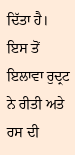ਦਿੱਤਾ ਹੈ। ਇਸ ਤੋਂ ਇਲਾਵਾ ਰੁਦ੍ਰਟ ਨੇ ਰੀਤੀ ਅਤੇ ਰਸ ਦੀ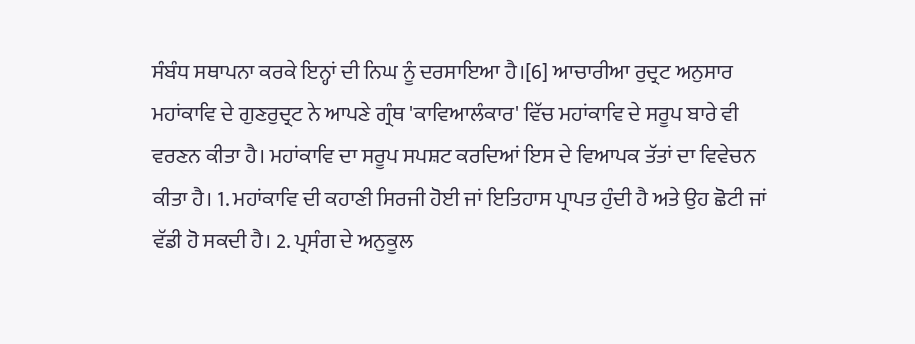ਸੰਬੰਧ ਸਥਾਪਨਾ ਕਰਕੇ ਇਨ੍ਹਾਂ ਦੀ ਨਿਘ ਨੂੰ ਦਰਸਾਇਆ ਹੈ।[6] ਆਚਾਰੀਆ ਰੁਦ੍ਰਟ ਅਨੁਸਾਰ ਮਹਾਂਕਾਵਿ ਦੇ ਗੁਣਰੁਦ੍ਰਟ ਨੇ ਆਪਣੇ ਗ੍ਰੰਥ 'ਕਾਵਿਆਲੰਕਾਰ' ਵਿੱਚ ਮਹਾਂਕਾਵਿ ਦੇ ਸਰੂਪ ਬਾਰੇ ਵੀ ਵਰਣਨ ਕੀਤਾ ਹੈ। ਮਹਾਂਕਾਵਿ ਦਾ ਸਰੂਪ ਸਪਸ਼ਟ ਕਰਦਿਆਂ ਇਸ ਦੇ ਵਿਆਪਕ ਤੱਤਾਂ ਦਾ ਵਿਵੇਚਨ ਕੀਤਾ ਹੈ। 1. ਮਹਾਂਕਾਵਿ ਦੀ ਕਹਾਣੀ ਸਿਰਜੀ ਹੋਈ ਜਾਂ ਇਤਿਹਾਸ ਪ੍ਰਾਪਤ ਹੁੰਦੀ ਹੈ ਅਤੇ ਉਹ ਛੋਟੀ ਜਾਂ ਵੱਡੀ ਹੋ ਸਕਦੀ ਹੈ। 2. ਪ੍ਰਸੰਗ ਦੇ ਅਨੁਕੂਲ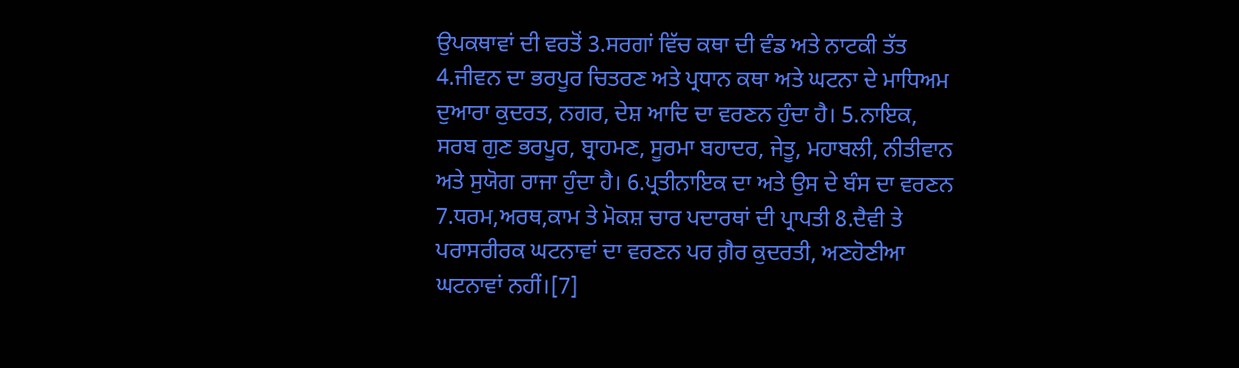ਉਪਕਥਾਵਾਂ ਦੀ ਵਰਤੋਂ 3.ਸਰਗਾਂ ਵਿੱਚ ਕਥਾ ਦੀ ਵੰਡ ਅਤੇ ਨਾਟਕੀ ਤੱਤ 4.ਜੀਵਨ ਦਾ ਭਰਪੂਰ ਚਿਤਰਣ ਅਤੇ ਪ੍ਰਧਾਨ ਕਥਾ ਅਤੇ ਘਟਨਾ ਦੇ ਮਾਧਿਅਮ ਦੁਆਰਾ ਕੁਦਰਤ, ਨਗਰ, ਦੇਸ਼ ਆਦਿ ਦਾ ਵਰਣਨ ਹੁੰਦਾ ਹੈ। 5.ਨਾਇਕ, ਸਰਬ ਗੁਣ ਭਰਪੂਰ, ਬ੍ਰਾਹਮਣ, ਸੂਰਮਾ ਬਹਾਦਰ, ਜੇਤੂ, ਮਹਾਬਲੀ, ਨੀਤੀਵਾਨ ਅਤੇ ਸੁਯੋਗ ਰਾਜਾ ਹੁੰਦਾ ਹੈ। 6.ਪ੍ਰਤੀਨਾਇਕ ਦਾ ਅਤੇ ਉਸ ਦੇ ਬੰਸ ਦਾ ਵਰਣਨ 7.ਧਰਮ,ਅਰਥ,ਕਾਮ ਤੇ ਮੋਕਸ਼ ਚਾਰ ਪਦਾਰਥਾਂ ਦੀ ਪ੍ਰਾਪਤੀ 8.ਦੈਵੀ ਤੇ ਪਰਾਸਰੀਰਕ ਘਟਨਾਵਾਂ ਦਾ ਵਰਣਨ ਪਰ ਗ਼ੈਰ ਕੁਦਰਤੀ, ਅਣਹੋਣੀਆ ਘਟਨਾਵਾਂ ਨਹੀਂ।[7]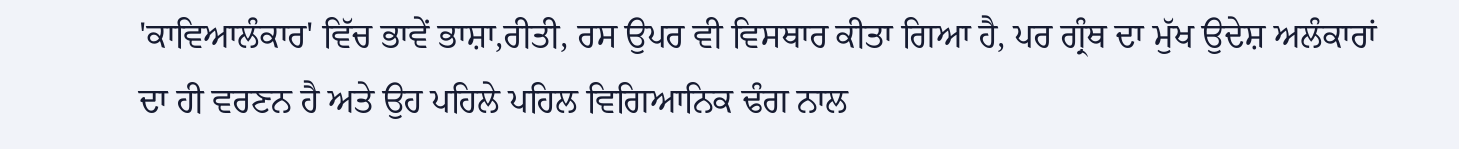'ਕਾਵਿਆਲੰਕਾਰ' ਵਿੱਚ ਭਾਵੇਂ ਭਾਸ਼ਾ,ਰੀਤੀ, ਰਸ ਉਪਰ ਵੀ ਵਿਸਥਾਰ ਕੀਤਾ ਗਿਆ ਹੈ, ਪਰ ਗ੍ਰੰਥ ਦਾ ਮੁੱਖ ਉਦੇਸ਼ ਅਲੰਕਾਰਾਂ ਦਾ ਹੀ ਵਰਣਨ ਹੈ ਅਤੇ ਉਹ ਪਹਿਲੇ ਪਹਿਲ ਵਿਗਿਆਨਿਕ ਢੰਗ ਨਾਲ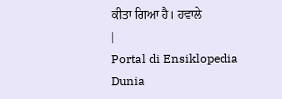ਕੀਤਾ ਗਿਆ ਹੈ। ਹਵਾਲੇ
|
Portal di Ensiklopedia Dunia